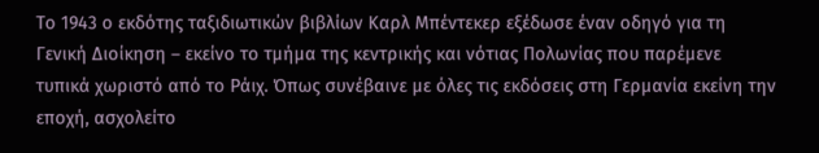Το 1943 ο εκδότης ταξιδιωτικών βιβλίων Καρλ Μπέντεκερ εξέδωσε έναν οδηγό για τη Γενική Διοίκηση – εκείνο το τμήμα της κεντρικής και νότιας Πολωνίας που παρέμενε τυπικά χωριστό από το Ράιχ. Όπως συνέβαινε με όλες τις εκδόσεις στη Γερμανία εκείνη την εποχή, ασχολείτο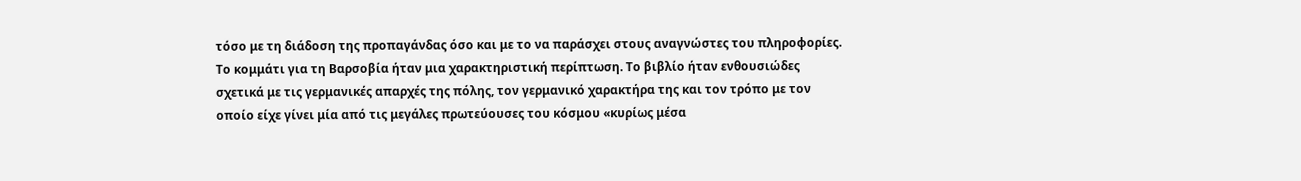τόσο με τη διάδοση της προπαγάνδας όσο και με το να παράσχει στους αναγνώστες του πληροφορίες. Το κομμάτι για τη Βαρσοβία ήταν μια χαρακτηριστική περίπτωση. Το βιβλίο ήταν ενθουσιώδες σχετικά με τις γερμανικές απαρχές της πόλης, τον γερμανικό χαρακτήρα της και τον τρόπο με τον οποίο είχε γίνει μία από τις μεγάλες πρωτεύουσες του κόσμου «κυρίως μέσα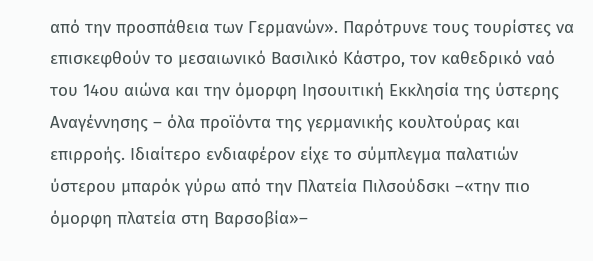από την προσπάθεια των Γερμανών». Παρότρυνε τους τουρίστες να επισκεφθούν το μεσαιωνικό Βασιλικό Κάστρο, τον καθεδρικό ναό του 14ου αιώνα και την όμορφη Ιησουιτική Εκκλησία της ύστερης Αναγέννησης – όλα προϊόντα της γερμανικής κουλτούρας και επιρροής. Ιδιαίτερο ενδιαφέρον είχε το σύμπλεγμα παλατιών ύστερου μπαρόκ γύρω από την Πλατεία Πιλσούδσκι –«την πιο όμορφη πλατεία στη Βαρσοβία»–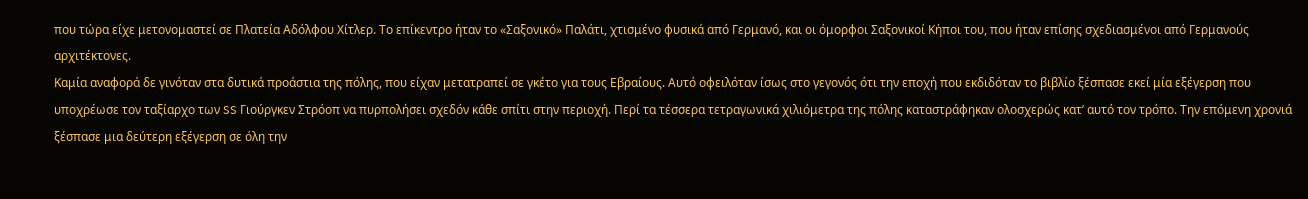που τώρα είχε μετονομαστεί σε Πλατεία Αδόλφου Χίτλερ. Το επίκεντρο ήταν το «Σαξονικό» Παλάτι, χτισμένο φυσικά από Γερμανό, και οι όμορφοι Σαξονικοί Κήποι του, που ήταν επίσης σχεδιασμένοι από Γερμανούς αρχιτέκτονες.
Καμία αναφορά δε γινόταν στα δυτικά προάστια της πόλης, που είχαν μετατραπεί σε γκέτο για τους Εβραίους. Αυτό οφειλόταν ίσως στο γεγονός ότι την εποχή που εκδιδόταν το βιβλίο ξέσπασε εκεί μία εξέγερση που υποχρέωσε τον ταξίαρχο των SS Γιούργκεν Στρόοπ να πυρπολήσει σχεδόν κάθε σπίτι στην περιοχή. Περί τα τέσσερα τετραγωνικά χιλιόμετρα της πόλης καταστράφηκαν ολοσχερώς κατ’ αυτό τον τρόπο. Την επόμενη χρονιά ξέσπασε μια δεύτερη εξέγερση σε όλη την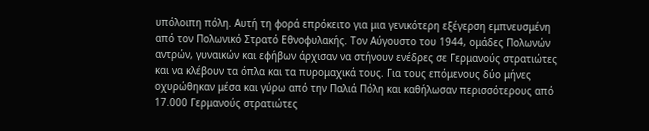υπόλοιπη πόλη. Αυτή τη φορά επρόκειτο για μια γενικότερη εξέγερση εμπνευσμένη από τον Πολωνικό Στρατό Εθνοφυλακής. Τον Αύγουστο του 1944, ομάδες Πολωνών αντρών, γυναικών και εφήβων άρχισαν να στήνουν ενέδρες σε Γερμανούς στρατιώτες και να κλέβουν τα όπλα και τα πυρομαχικά τους. Για τους επόμενους δύο μήνες οχυρώθηκαν μέσα και γύρω από την Παλιά Πόλη και καθήλωσαν περισσότερους από 17.000 Γερμανούς στρατιώτες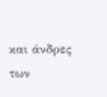και άνδρες των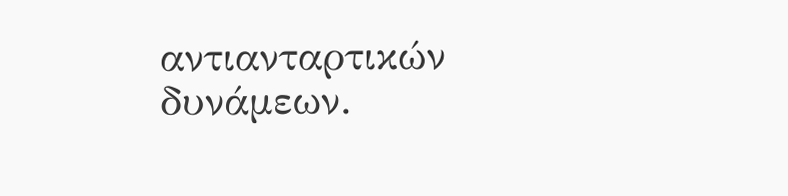αντιανταρτικών δυνάμεων.